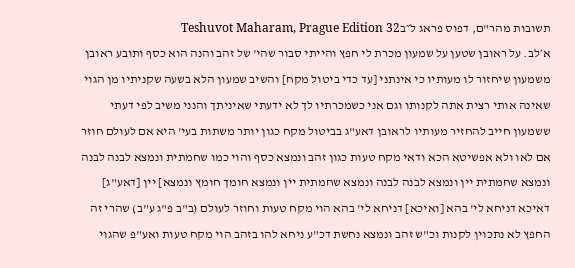תשובות מהר"ם, דפוס פראג ל״בTeshuvot Maharam, Prague Edition 32
א׳לב. על ראובן שטען על שמעון מכרת לי חפץ והייתי סבור שהי' של זהב והנה הוא כסף ותובע ראובן משמעון שיחזור לו מעותיו כי אינתני [עד כדי ביטול מקח] והשיב שמעון הלא בשעה שקניתיו מן הגוי שאינה אותי רצית אתה לקנותו וגם אני כשמכרתיו לך לא ידעתי שאיניתך והנני משיב לפי דעתי ששמעון חייב להחזיר מעותיו לראובן דאע"ג בביטול מקח כגון יותר משתות בעי' היא אם לעולם חוזר אם לאו ולא אפשיטא הכא ודאי מקח טעות כגון זהב ונמצא כסף והוי כמו שחמתית ונמצא לבנה לבנה ונמצא שחמתית יין ונמצא לבנה לבנה ונמצא שחמתית יין ונמצא חומך חומץ ונמצא] יין [דאע"ג] דאיכא דניחא לי' בהא [ואיכא] דניחא לי' בהא הוי מקח טעות וחוזר לעולם (ב"ב פ"ג ע"ב) שהרי זה החפץ לא נתכוין לקנות וכ"ש זהב ונמצא נחשת דכ"ע ניחא להו בזהב הוי מקח טעות ואע"פ שהגוי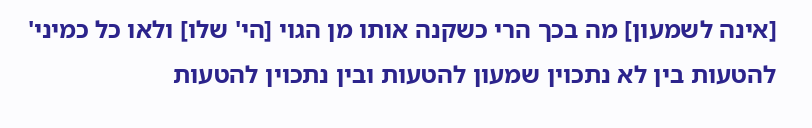[אינה לשמעון] מה בכך הרי כשקנה אותו מן הגוי [הי' שלו] ולאו כל כמיני' להטעות בין לא נתכוין שמעון להטעות ובין נתכוין להטעות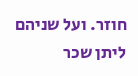חוזר. ועל שניהם ליתן שכר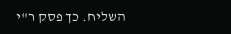השליח. כך פסק ר"י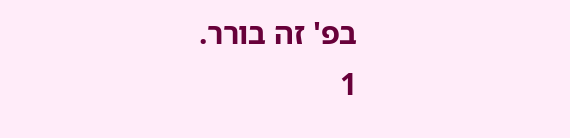בפ' זה בורר.
1